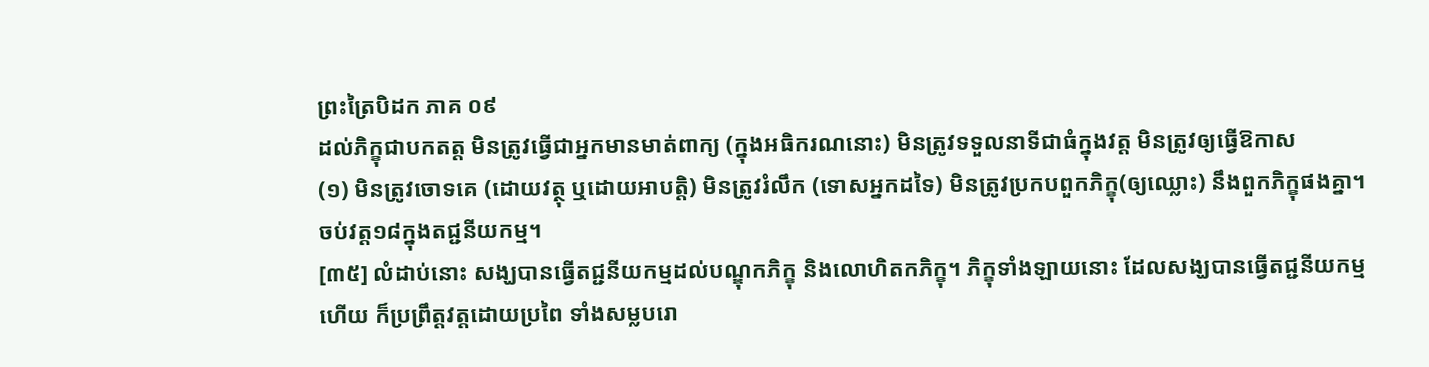ព្រះត្រៃបិដក ភាគ ០៩
ដល់ភិក្ខុជាបកតត្ត មិនត្រូវធ្វើជាអ្នកមានមាត់ពាក្យ (ក្នុងអធិករណនោះ) មិនត្រូវទទួលនាទីជាធំក្នុងវត្ត មិនត្រូវឲ្យធ្វើឱកាស
(១) មិនត្រូវចោទគេ (ដោយវត្ថុ ឬដោយអាបត្តិ) មិនត្រូវរំលឹក (ទោសអ្នកដទៃ) មិនត្រូវប្រកបពួកភិក្ខុ(ឲ្យឈ្លោះ) នឹងពួកភិក្ខុផងគ្នា។
ចប់វត្ត១៨ក្នុងតជ្ជនីយកម្ម។
[៣៥] លំដាប់នោះ សង្ឃបានធ្វើតជ្ជនីយកម្មដល់បណ្ឌុកភិក្ខុ និងលោហិតកភិក្ខុ។ ភិក្ខុទាំងឡាយនោះ ដែលសង្ឃបានធ្វើតជ្ជនីយកម្មហើយ ក៏ប្រព្រឹត្តវត្តដោយប្រពៃ ទាំងសម្លបរោ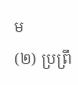ម
(២) ប្រព្រឹ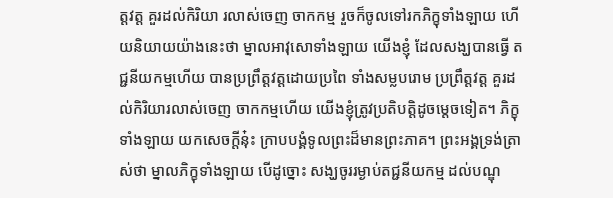ត្តវត្ត គួរដល់កិរិយា រលាស់ចេញ ចាកកម្ម រួចក៏ចូលទៅរកភិក្ខុទាំងឡាយ ហើយនិយាយយ៉ាងនេះថា ម្នាលអាវុសោទាំងឡាយ យើងខ្ញុំ ដែលសង្ឃបានធ្វើ តជ្ជនីយកម្មហើយ បានប្រព្រឹត្តវត្តដោយប្រពៃ ទាំងសម្លបរោម ប្រព្រឹត្តវត្ត គួរដល់កិរិយារលាស់ចេញ ចាកកម្មហើយ យើងខ្ញុំត្រូវប្រតិបត្តិដូចម្តេចទៀត។ ភិក្ខុទាំងឡាយ យកសេចក្តីនុ៎ះ ក្រាបបង្គំទូលព្រះដ៏មានព្រះភាគ។ ព្រះអង្គទ្រង់ត្រាស់ថា ម្នាលភិក្ខុទាំងឡាយ បើដូច្នោះ សង្ឃចូររម្ងាប់តជ្ជនីយកម្ម ដល់បណ្ឌុ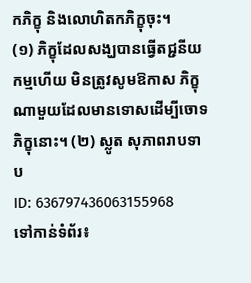កភិក្ខុ និងលោហិតកភិក្ខុចុះ។
(១) ភិក្ខុដែលសង្ឃបានធ្វើតជ្ជនីយកម្មហើយ មិនត្រូវសូមឱកាស ភិក្ខុណាមួយដែលមានទោសដើម្បីចោទភិក្ខុនោះ។ (២) ស្លូត សុភាពរាបទាប
ID: 636797436063155968
ទៅកាន់ទំព័រ៖